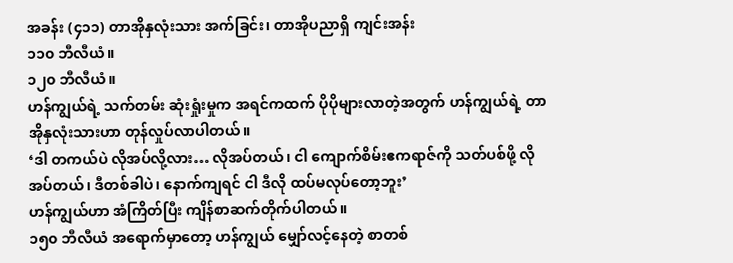အခန်း (၄၁၁) တာအိုနှလုံးသား အက်ခြင်း၊ တာအိုပညာရှိ ကျင်းအန်း
၁၁၀ ဘီလီယံ။
၁၂၀ ဘီလီယံ။
ဟန်ကျွယ်ရဲ့ သက်တမ်း ဆုံးရှုံးမှုက အရင်ကထက် ပိုပိုများလာတဲ့အတွက် ဟန်ကျွယ်ရဲ့ တာအိုနှလုံးသားဟာ တုန်လှုပ်လာပါတယ်။
‘ဒါ တကယ်ပဲ လိုအပ်လို့လား… လိုအပ်တယ်၊ ငါ ကျောက်စိမ်းဧကရာဇ်ကို သတ်ပစ်ဖို့ လိုအပ်တယ်၊ ဒီတစ်ခါပဲ၊ နောက်ကျရင် ငါ ဒီလို ထပ်မလုပ်တော့ဘူး’
ဟန်ကျွယ်ဟာ အံကြိတ်ပြီး ကျိန်စာဆက်တိုက်ပါတယ်။
၁၅၀ ဘီလီယံ အရောက်မှာတော့ ဟန်ကျွယ် မျှော်လင့်နေတဲ့ စာတစ်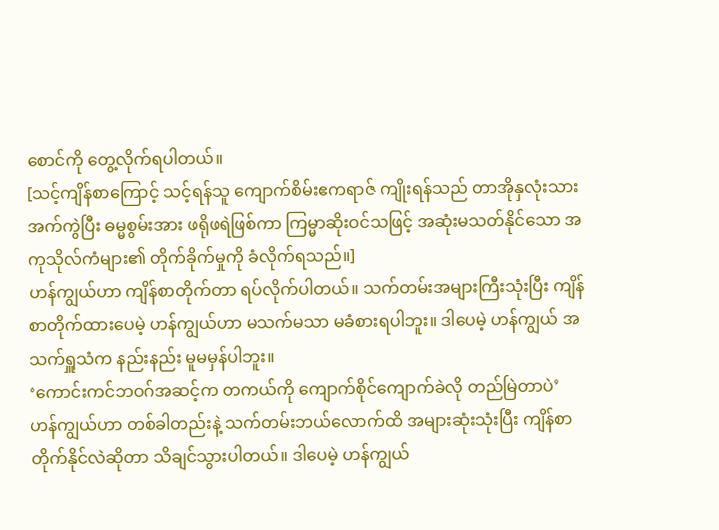စောင်ကို တွေ့လိုက်ရပါတယ်။
[သင့်ကျိန်စာကြောင့် သင့်ရန်သူ ကျောက်စိမ်းဧကရာဇ် ကျိုးရန်သည် တာအိုနှလုံးသား အက်ကွဲပြီး ဓမ္မစွမ်းအား ဖရိုဖရဲဖြစ်ကာ ကြမ္မာဆိုးဝင်သဖြင့် အဆုံးမသတ်နိုင်သော အကုသိုလ်ကံများ၏ တိုက်ခိုက်မှုကို ခံလိုက်ရသည်။]
ဟန်ကျွယ်ဟာ ကျိန်စာတိုက်တာ ရပ်လိုက်ပါတယ်။ သက်တမ်းအများကြီးသုံးပြီး ကျိန်စာတိုက်ထားပေမဲ့ ဟန်ကျွယ်ဟာ မသက်မသာ မခံစားရပါဘူး။ ဒါပေမဲ့ ဟန်ကျွယ် အသက်ရှူသံက နည်းနည်း မူမမှန်ပါဘူး။
‘ကောင်းကင်ဘဝဂ်အဆင့်က တကယ်ကို ကျောက်စိုင်ကျောက်ခဲလို တည်မြဲတာပဲ’
ဟန်ကျွယ်ဟာ တစ်ခါတည်းနဲ့ သက်တမ်းဘယ်လောက်ထိ အများဆုံးသုံးပြီး ကျိန်စာတိုက်နိုင်လဲဆိုတာ သိချင်သွားပါတယ်။ ဒါပေမဲ့ ဟန်ကျွယ်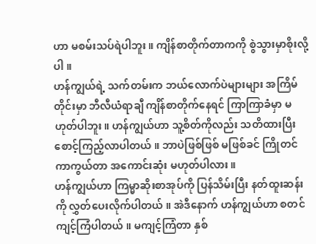ဟာ မစမ်းသပ်ရဲပါဘူး။ ကျိန်စာတိုက်တာကကို စွဲသွားမှာစိုးလို့ပါ။
ဟန်ကျွယ်ရဲ့ သက်တမ်းက ဘယ်လောက်ပဲများများ အကြိမ်တိုင်းမှာ ဘီလီယံရာချီ ကျိန်စာတိုက်နေရင် ကြာကြာခံမှာ မဟုတ်ပါဘူး။ ဟန်ကျွယ်ဟာ သူ့စိတ်ကိုလည်း သတိထားပြီး စောင့်ကြည့်လာပါတယ်။ ဘာပဲဖြစ်ဖြစ် မဖြစ်ခင် ကြိုတင်ကာကွယ်တာ အကောင်းဆုံး မဟုတ်ပါလား။
ဟန်ကျွယ်ဟာ ကြမ္မာဆိုးစာအုပ်ကို ပြန်သိမ်းပြီး နတ်ထူးဆန်းကို လွှတ်ပေးလိုက်ပါတယ်။ အဲဒီနောက် ဟန်ကျွယ်ဟာ စတင်ကျင့်ကြံပါတယ်။ မကျင့်ကြံတာ နှစ်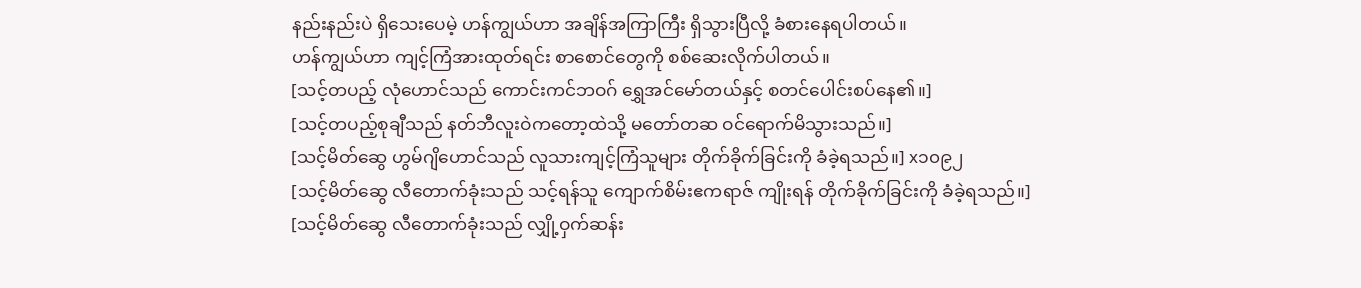နည်းနည်းပဲ ရှိသေးပေမဲ့ ဟန်ကျွယ်ဟာ အချိန်အကြာကြီး ရှိသွားပြီလို့ ခံစားနေရပါတယ်။
ဟန်ကျွယ်ဟာ ကျင့်ကြံအားထုတ်ရင်း စာစောင်တွေကို စစ်ဆေးလိုက်ပါတယ်။
[သင့်တပည့် လုံဟောင်သည် ကောင်းကင်ဘဝဂ် ရွှေအင်မော်တယ်နှင့် စတင်ပေါင်းစပ်နေ၏။]
[သင့်တပည့်စုချီသည် နတ်ဘီလူးဝဲကတော့ထဲသို့ မတော်တဆ ဝင်ရောက်မိသွားသည်။]
[သင့်မိတ်ဆွေ ဟွမ်ဂျိဟောင်သည် လူသားကျင့်ကြံသူများ တိုက်ခိုက်ခြင်းကို ခံခဲ့ရသည်။] x၁၀၉၂
[သင့်မိတ်ဆွေ လီတောက်ခုံးသည် သင့်ရန်သူ ကျောက်စိမ်းဧကရာဇ် ကျိုးရန် တိုက်ခိုက်ခြင်းကို ခံခဲ့ရသည်။]
[သင့်မိတ်ဆွေ လီတောက်ခုံးသည် လျှို့ဝှက်ဆန်း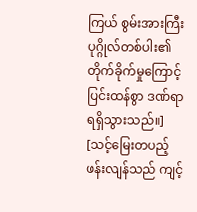ကြယ် စွမ်းအားကြီးပုဂ္ဂိုလ်တစ်ပါး၏ တိုက်ခိုက်မှုကြောင့် ပြင်းထန်စွာ ဒဏ်ရာရရှိသွားသည်။]
[သင့်မြေးတပည့် ဖန်းလျန်သည် ကျင့်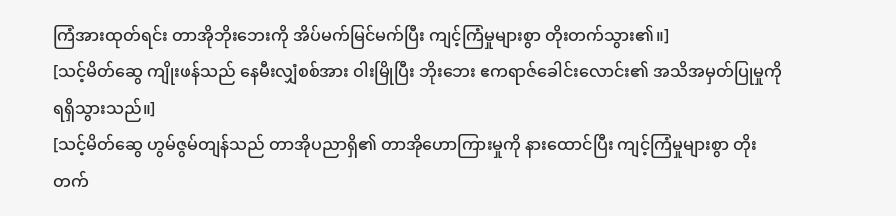ကြံအားထုတ်ရင်း တာအိုဘိုးဘေးကို အိပ်မက်မြင်မက်ပြီး ကျင့်ကြံမှုများစွာ တိုးတက်သွား၏။]
[သင့်မိတ်ဆွေ ကျိုးဖန်သည် နေမီးလျှံစစ်အား ဝါးမြိုပြီး ဘိုးဘေး ဧကရာဇ်ခေါင်းလောင်း၏ အသိအမှတ်ပြုမှုကို ရရှိသွားသည်။]
[သင့်မိတ်ဆွေ ဟွမ်ဇွမ်တျန်သည် တာအိုပညာရှိ၏ တာအိုဟောကြားမှုကို နားထောင်ပြီး ကျင့်ကြံမှုများစွာ တိုးတက်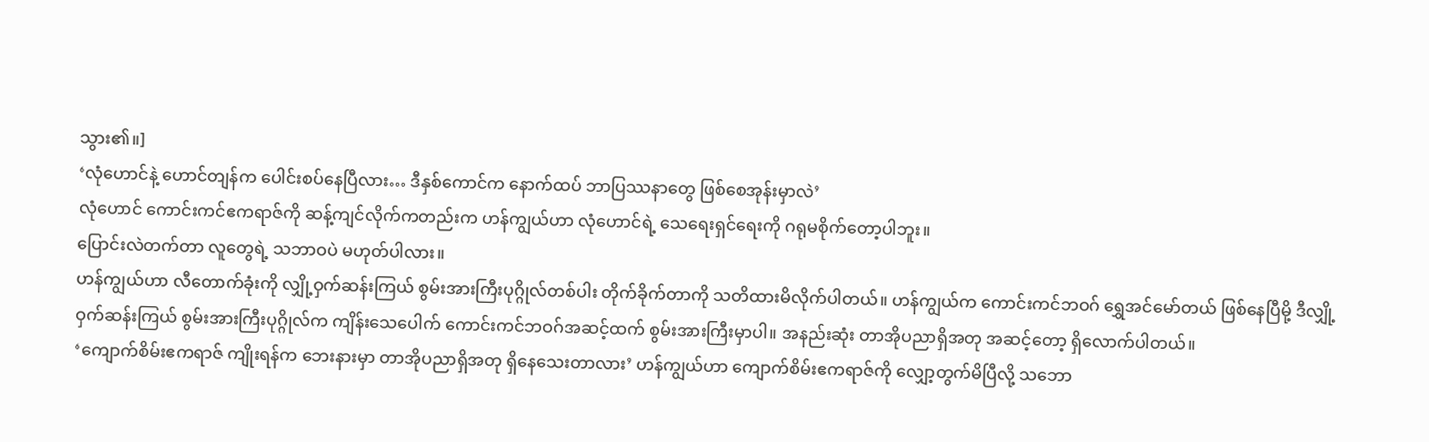သွား၏။]
‘လုံဟောင်နဲ့ ဟောင်တျန်က ပေါင်းစပ်နေပြီလား… ဒီနှစ်ကောင်က နောက်ထပ် ဘာပြဿနာတွေ ဖြစ်စေအုန်းမှာလဲ’
လုံဟောင် ကောင်းကင်ဧကရာဇ်ကို ဆန့်ကျင်လိုက်ကတည်းက ဟန်ကျွယ်ဟာ လုံဟောင်ရဲ့ သေရေးရှင်ရေးကို ဂရုမစိုက်တော့ပါဘူး။
ပြောင်းလဲတက်တာ လူတွေရဲ့ သဘာဝပဲ မဟုတ်ပါလား။
ဟန်ကျွယ်ဟာ လီတောက်ခုံးကို လျှို့ဝှက်ဆန်းကြယ် စွမ်းအားကြီးပုဂ္ဂိုလ်တစ်ပါး တိုက်ခိုက်တာကို သတိထားမိလိုက်ပါတယ်။ ဟန်ကျွယ်က ကောင်းကင်ဘဝဂ် ရွှေအင်မော်တယ် ဖြစ်နေပြီမို့ ဒီလျှို့ဝှက်ဆန်းကြယ် စွမ်းအားကြီးပုဂ္ဂိုလ်က ကျိန်းသေပေါက် ကောင်းကင်ဘဝဂ်အဆင့်ထက် စွမ်းအားကြီးမှာပါ။ အနည်းဆုံး တာအိုပညာရှိအတု အဆင့်တော့ ရှိလောက်ပါတယ်။
‘ကျောက်စိမ်းဧကရာဇ် ကျိုးရန်က ဘေးနားမှာ တာအိုပညာရှိအတု ရှိနေသေးတာလား’ ဟန်ကျွယ်ဟာ ကျောက်စိမ်းဧကရာဇ်ကို လျှော့တွက်မိပြီလို့ သဘော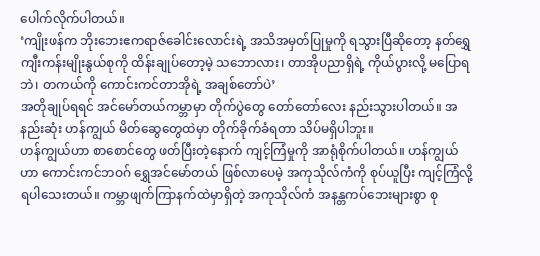ပေါက်လိုက်ပါတယ်။
‘ကျိုးဖန်က ဘိုးဘေးဧကရာဇ်ခေါင်းလောင်းရဲ့ အသိအမှတ်ပြုမှုကို ရသွားပြီဆိုတော့ နတ်ရွှေကျီးကန်းမျိုးနွယ်စုကို ထိန်းချုပ်တော့မဲ့ သဘောလား၊ တာအိုပညာရှိရဲ့ ကိုယ်ပွားလို့ မပြောရဘဲ၊ တကယ်ကို ကောင်းကင်တာအိုရဲ့ အချစ်တော်ပဲ’
အတိုချုပ်ရရင် အင်မော်တယ်ကမ္ဘာမှာ တိုက်ပွဲတွေ တော်တော်လေး နည်းသွားပါတယ်။ အနည်းဆုံး ဟန်ကျွယ် မိတ်ဆွေတွေထဲမှာ တိုက်ခိုက်ခံရတာ သိပ်မရှိပါဘူး။
ဟန်ကျွယ်ဟာ စာစောင်တွေ ဖတ်ပြီးတဲ့နောက် ကျင့်ကြံမှုကို အာရုံစိုက်ပါတယ်။ ဟန်ကျွယ်ဟာ ကောင်းကင်ဘဝဂ် ရွှေအင်မော်တယ် ဖြစ်လာပေမဲ့ အကုသိုလ်ကံကို စုပ်ယူပြီး ကျင့်ကြံလို့ရပါသေးတယ်။ ကမ္ဘာဖျက်ကြာနက်ထဲမှာရှိတဲ့ အကုသိုလ်ကံ အနန္တကပ်ဘေးများစွာ စု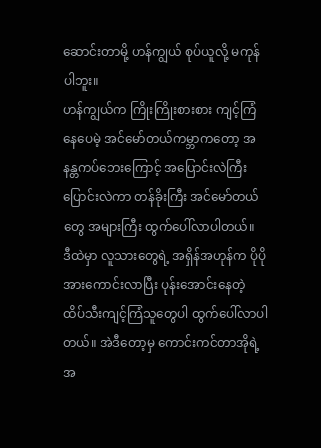ဆောင်းတာမို့ ဟန်ကျွယ် စုပ်ယူလို့ မကုန်ပါဘူး။
ဟန်ကျွယ်က ကြိုးကြိုးစားစား ကျင့်ကြံနေပေမဲ့ အင်မော်တယ်ကမ္ဘာကတော့ အနန္တကပ်ဘေးကြောင့် အပြောင်းလဲကြီး ပြောင်းလဲကာ တန်ခိုးကြီး အင်မော်တယ်တွေ အများကြီး ထွက်ပေါ်လာပါတယ်။
ဒီထဲမှာ လူသားတွေရဲ့ အရှိန်အဟုန်က ပိုပို အားကောင်းလာပြီး ပုန်းအောင်းနေတဲ့ ထိပ်သီးကျင့်ကြံသူတွေပါ ထွက်ပေါ်လာပါတယ်။ အဲဒီတော့မှ ကောင်းကင်တာအိုရဲ့ အ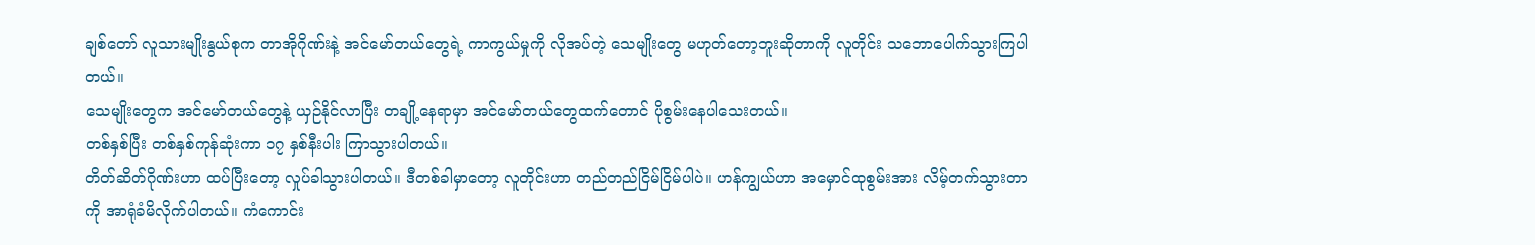ချစ်တော် လူသားမျိုးနွယ်စုက တာအိုဂိုဏ်းနဲ့ အင်မော်တယ်တွေရဲ့ ကာကွယ်မှုကို လိုအပ်တဲ့ သေမျိုးတွေ မဟုတ်တော့ဘူးဆိုတာကို လူတိုင်း သဘောပေါက်သွားကြပါတယ်။
သေမျိုးတွေက အင်မော်တယ်တွေနဲ့ ယှဉ်နိုင်လာပြီး တချို့နေရာမှာ အင်မော်တယ်တွေထက်တောင် ပိုစွမ်းနေပါသေးတယ်။
တစ်နှစ်ပြီး တစ်နှစ်ကုန်ဆုံးကာ ၁၇ နှစ်နီးပါး ကြာသွားပါတယ်။
တိတ်ဆိတ်ဂိုဏ်းဟာ ထပ်ပြီးတော့ လှုပ်ခါသွားပါတယ်။ ဒီတစ်ခါမှာတော့ လူတိုင်းဟာ တည်တည်ငြိမ်ငြိမ်ပါပဲ။ ဟန်ကျွယ်ဟာ အမှောင်ထုစွမ်းအား လိမ့်တက်သွားတာကို အာရုံခံမိလိုက်ပါတယ်။ ကံကောင်း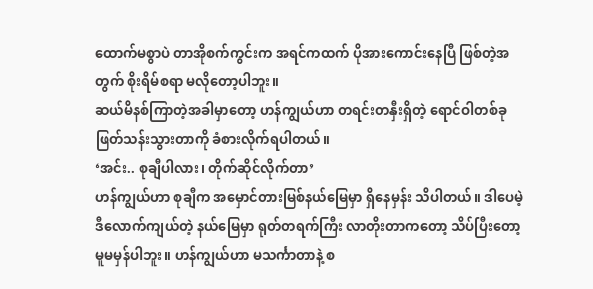ထောက်မစွာပဲ တာအိုစက်ကွင်းက အရင်ကထက် ပိုအားကောင်းနေပြီ ဖြစ်တဲ့အတွက် စိုးရိမ်စရာ မလိုတော့ပါဘူး။
ဆယ်မိနစ်ကြာတဲ့အခါမှာတော့ ဟန်ကျွယ်ဟာ တရင်းတနှီးရှိတဲ့ ရောင်ဝါတစ်ခု ဖြတ်သန်းသွားတာကို ခံစားလိုက်ရပါတယ်။
‘အင်း.. စုချီပါလား၊ တိုက်ဆိုင်လိုက်တာ’
ဟန်ကျွယ်ဟာ စုချီက အမှောင်တားမြစ်နယ်မြေမှာ ရှိနေမှန်း သိပါတယ်။ ဒါပေမဲ့ ဒီလောက်ကျယ်တဲ့ နယ်မြေမှာ ရုတ်တရက်ကြီး လာတိုးတာကတော့ သိပ်ပြီးတော့ မူမမှန်ပါဘူး။ ဟန်ကျွယ်ဟာ မသင်္ကာတာနဲ့ စ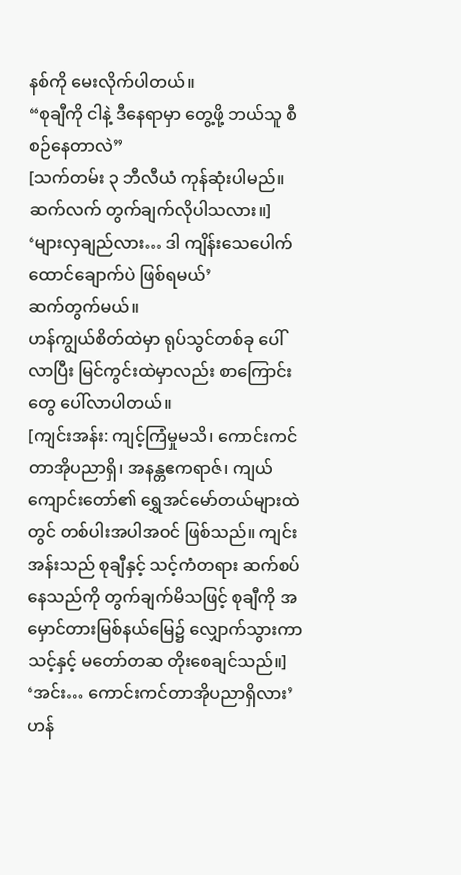နစ်ကို မေးလိုက်ပါတယ်။
“စုချီကို ငါနဲ့ ဒီနေရာမှာ တွေ့ဖို့ ဘယ်သူ စီစဉ်နေတာလဲ”
[သက်တမ်း ၃ ဘီလီယံ ကုန်ဆုံးပါမည်။ ဆက်လက် တွက်ချက်လိုပါသလား။]
‘များလှချည်လား… ဒါ ကျိန်းသေပေါက် ထောင်ချောက်ပဲ ဖြစ်ရမယ်’
ဆက်တွက်မယ်။
ဟန်ကျွယ်စိတ်ထဲမှာ ရုပ်သွင်တစ်ခု ပေါ်လာပြီး မြင်ကွင်းထဲမှာလည်း စာကြောင်းတွေ ပေါ်လာပါတယ်။
[ကျင်းအန်း: ကျင့်ကြံမှုမသိ၊ ကောင်းကင်တာအိုပညာရှိ၊ အနန္တဧကရာဇ်၊ ကျယ်ကျောင်းတော်၏ ရွှေအင်မော်တယ်များထဲတွင် တစ်ပါးအပါအဝင် ဖြစ်သည်။ ကျင်းအန်းသည် စုချီနှင့် သင့်ကံတရား ဆက်စပ်နေသည်ကို တွက်ချက်မိသဖြင့် စုချီကို အမှောင်တားမြစ်နယ်မြေ၌ လျှောက်သွားကာ သင့်နှင့် မတော်တဆ တိုးစေချင်သည်။]
‘အင်း… ကောင်းကင်တာအိုပညာရှိလား’
ဟန်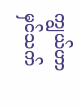ကျွယ်ဟာ မှင်သက်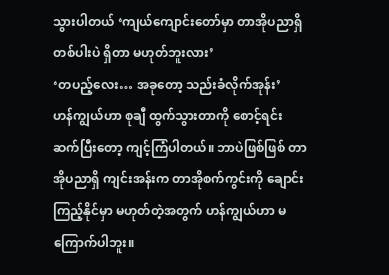သွားပါတယ် ‘ကျယ်ကျောင်းတော်မှာ တာအိုပညာရှိတစ်ပါးပဲ ရှိတာ မဟုတ်ဘူးလား’
‘တပည့်လေး… အခုတော့ သည်းခံလိုက်အုန်း’
ဟန်ကျွယ်ဟာ စုချီ ထွက်သွားတာကို စောင့်ရင်း ဆက်ပြီးတော့ ကျင့်ကြံပါတယ်။ ဘာပဲဖြစ်ဖြစ် တာအိုပညာရှိ ကျင်းအန်းက တာအိုစက်ကွင်းကို ချောင်းကြည့်နိုင်မှာ မဟုတ်တဲ့အတွက် ဟန်ကျွယ်ဟာ မကြောက်ပါဘူး။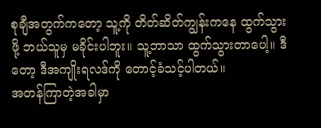စုချီအတွက်ကတော့ သူ့ကို တိတ်ဆိတ်ကျွန်းကနေ ထွက်သွားဖို့ ဘယ်သူမှ မခိုင်းပါဘူး။ သူ့ဘာသာ ထွက်သွားတာပေါ့။ ဒီတော့ ဒီအကျိုးရလဒ်ကို တောင့်ခံသင့်ပါတယ်။
အတန်ကြာတဲ့အခါမှာ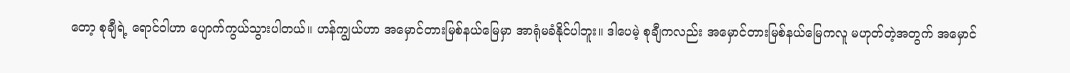တော့ စုချီရဲ့ ရောင်ဝါဟာ ပျောက်ကွယ်သွားပါတယ်။ ဟန်ကျွယ်ဟာ အမှောင်တားမြစ်နယ်မြေမှာ အာရုံမခံနိုင်ပါဘူး။ ဒါပေမဲ့ စုချီကလည်း အမှောင်တားမြစ်နယ်မြေကလူ မဟုတ်တဲ့အတွက် အမှောင်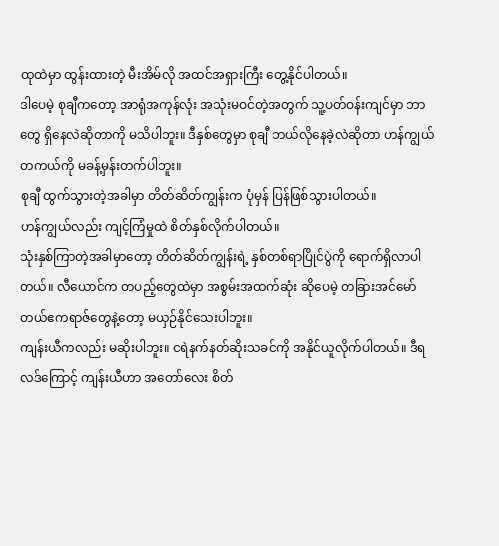ထုထဲမှာ ထွန်းထားတဲ့ မီးအိမ်လို အထင်အရှားကြီး တွေ့နိုင်ပါတယ်။
ဒါပေမဲ့ စုချီကတော့ အာရုံအကုန်လုံး အသုံးမဝင်တဲ့အတွက် သူ့ပတ်ဝန်းကျင်မှာ ဘာတွေ ရှိနေလဲဆိုတာကို မသိပါဘူး။ ဒီနှစ်တွေမှာ စုချီ ဘယ်လိုနေခဲ့လဲဆိုတာ ဟန်ကျွယ် တကယ်ကို မခန့်မှန်းတက်ပါဘူး။
စုချီ ထွက်သွားတဲ့အခါမှာ တိတ်ဆိတ်ကျွန်းက ပုံမှန် ပြန်ဖြစ်သွားပါတယ်။
ဟန်ကျွယ်လည်း ကျင့်ကြံမှုထဲ စိတ်နှစ်လိုက်ပါတယ်။
သုံးနှစ်ကြာတဲ့အခါမှာတော့ တိတ်ဆိတ်ကျွန်းရဲ့ နှစ်တစ်ရာပြိုင်ပွဲကို ရောက်ရှိလာပါတယ်။ လီယောင်က တပည့်တွေထဲမှာ အစွမ်းအထက်ဆုံး ဆိုပေမဲ့ တခြားအင်မော်တယ်ဧကရာဇ်တွေနဲ့တော့ မယှဉ်နိုင်သေးပါဘူး။
ကျန်းယီကလည်း မဆိုးပါဘူး။ ငရဲနက်နတ်ဆိုးသခင်ကို အနိုင်ယူလိုက်ပါတယ်။ ဒီရလဒ်ကြောင့် ကျန်းယီဟာ အတော်လေး စိတ်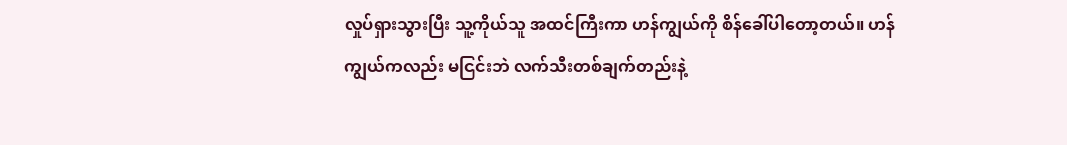လှုပ်ရှားသွားပြီး သူ့ကိုယ်သူ အထင်ကြီးကာ ဟန်ကျွယ်ကို စိန်ခေါ်ပါတော့တယ်။ ဟန်ကျွယ်ကလည်း မငြင်းဘဲ လက်သီးတစ်ချက်တည်းနဲ့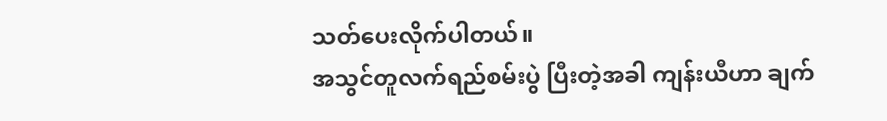သတ်ပေးလိုက်ပါတယ်။
အသွင်တူလက်ရည်စမ်းပွဲ ပြီးတဲ့အခါ ကျန်းယီဟာ ချက်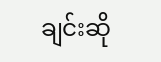ချင်းဆို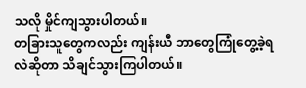သလို မှိုင်ကျသွားပါတယ်။
တခြားသူတွေကလည်း ကျန်းယီ ဘာတွေကြုံတွေ့ခဲ့ရလဲဆိုတာ သိချင်သွားကြပါတယ်။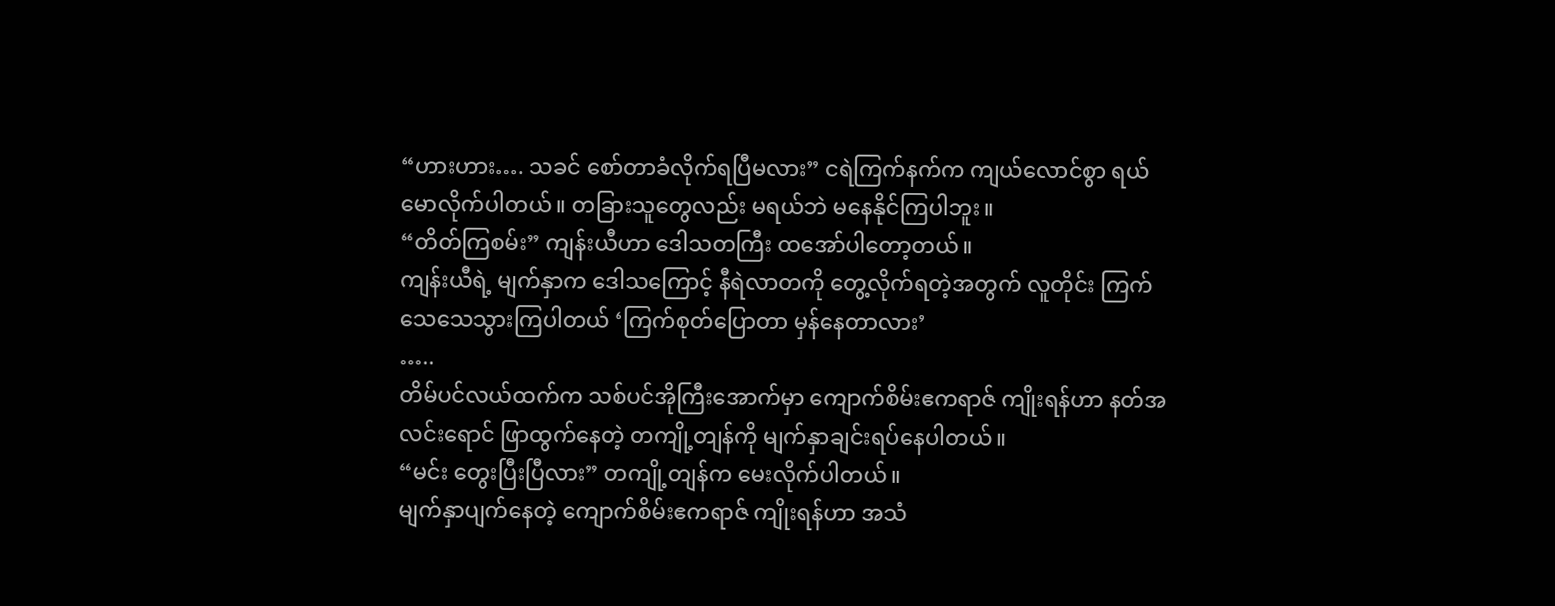“ဟားဟား…. သခင် စော်တာခံလိုက်ရပြီမလား” ငရဲကြက်နက်က ကျယ်လောင်စွာ ရယ်မောလိုက်ပါတယ်။ တခြားသူတွေလည်း မရယ်ဘဲ မနေနိုင်ကြပါဘူး။
“တိတ်ကြစမ်း” ကျန်းယီဟာ ဒေါသတကြီး ထအော်ပါတော့တယ်။
ကျန်းယီရဲ့ မျက်နှာက ဒေါသကြောင့် နီရဲလာတကို တွေ့လိုက်ရတဲ့အတွက် လူတိုင်း ကြက်သေသေသွားကြပါတယ် ‘ကြက်စုတ်ပြောတာ မှန်နေတာလား’
…..
တိမ်ပင်လယ်ထက်က သစ်ပင်အိုကြီးအောက်မှာ ကျောက်စိမ်းဧကရာဇ် ကျိုးရန်ဟာ နတ်အလင်းရောင် ဖြာထွက်နေတဲ့ တကျို့တျန်ကို မျက်နှာချင်းရပ်နေပါတယ်။
“မင်း တွေးပြီးပြီလား” တကျို့တျန်က မေးလိုက်ပါတယ်။
မျက်နှာပျက်နေတဲ့ ကျောက်စိမ်းဧကရာဇ် ကျိုးရန်ဟာ အသံ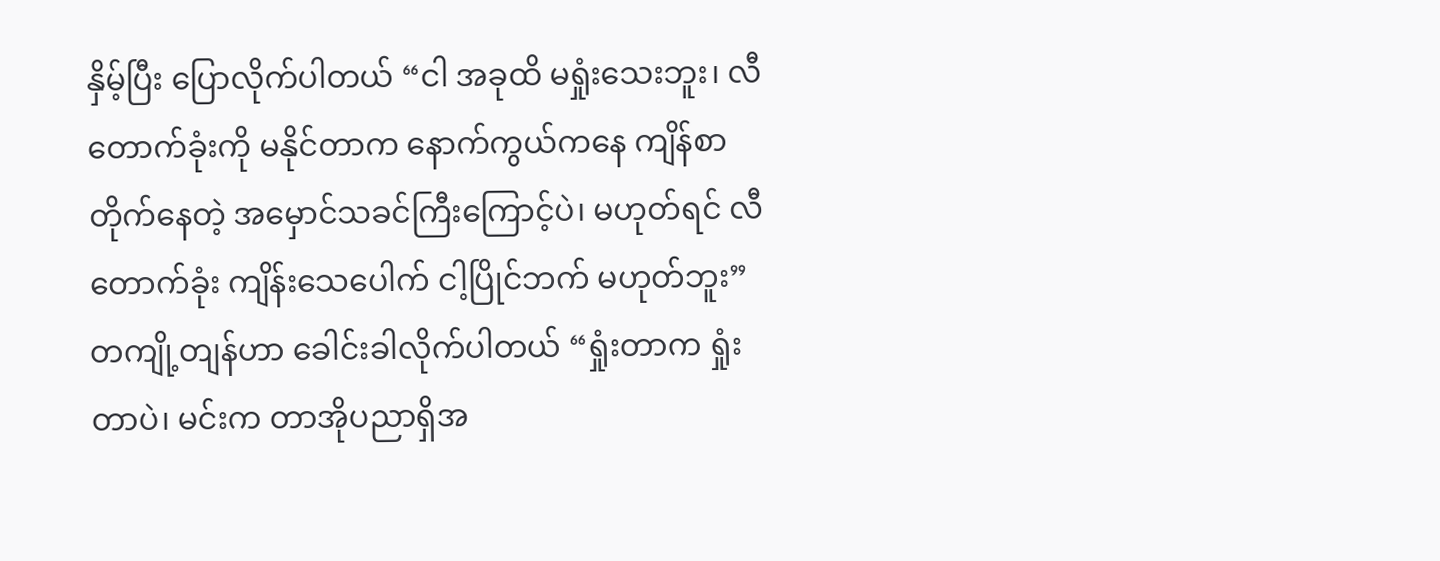နှိမ့်ပြီး ပြောလိုက်ပါတယ် “ငါ အခုထိ မရှုံးသေးဘူး၊ လီတောက်ခုံးကို မနိုင်တာက နောက်ကွယ်ကနေ ကျိန်စာတိုက်နေတဲ့ အမှောင်သခင်ကြီးကြောင့်ပဲ၊ မဟုတ်ရင် လီတောက်ခုံး ကျိန်းသေပေါက် ငါ့ပြိုင်ဘက် မဟုတ်ဘူး”
တကျို့တျန်ဟာ ခေါင်းခါလိုက်ပါတယ် “ရှုံးတာက ရှုံးတာပဲ၊ မင်းက တာအိုပညာရှိအ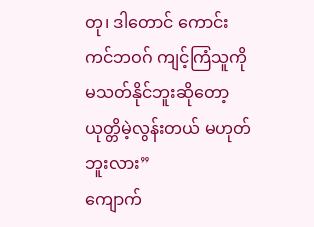တု၊ ဒါတောင် ကောင်းကင်ဘဝဂ် ကျင့်ကြံသူကို မသတ်နိုင်ဘူးဆိုတော့ ယုတ္တိမဲ့လွန်းတယ် မဟုတ်ဘူးလား”
ကျောက်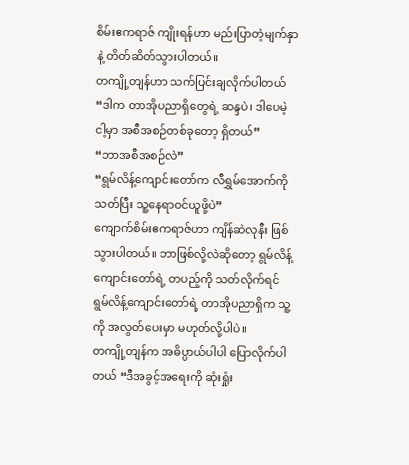စိမ်းဧကရာဇ် ကျိုးရန်ဟာ မည်းပြာတဲ့မျက်နှာနဲ့ တိတ်ဆိတ်သွားပါတယ်။
တကျို့တျန်ဟာ သက်ပြင်းချလိုက်ပါတယ် “ဒါက တာအိုပညာရှိတွေရဲ့ ဆန္ဒပဲ၊ ဒါပေမဲ့ ငါ့မှာ အစီအစဉ်တစ်ခုတော့ ရှိတယ်”
“ဘာအစီအစဉ်လဲ”
“ရွမ်လိန့်ကျောင်းတော်က လီရွှမ်အောက်ကိုသတ်ပြီး သူ့နေရာဝင်ယူဖို့ပဲ”
ကျောက်စိမ်းဧကရာဇ်ဟာ ကျိန်ဆဲလုနီး ဖြစ်သွားပါတယ်။ ဘာဖြစ်လို့လဲဆိုတော့ ရွမ်လိန့်ကျောင်းတော်ရဲ့ တပည့်ကို သတ်လိုက်ရင် ရွမ်လိန့်ကျောင်းတော်ရဲ့ တာအိုပညာရှိက သူ့ကို အလွတ်ပေးမှာ မဟုတ်လို့ပါပဲ။
တကျို့တျန်က အဓိပ္ပာယ်ပါပါ ပြောလိုက်ပါတယ် “ဒီအခွင့်အရေးကို ဆုံးရှုံး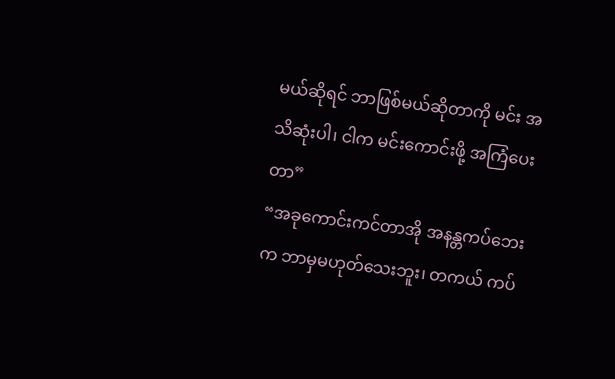မယ်ဆိုရင် ဘာဖြစ်မယ်ဆိုတာကို မင်း အသိဆုံးပါ၊ ငါက မင်းကောင်းဖို့ အကြံပေးတာ”
“အခုကောင်းကင်တာအို အနန္တကပ်ဘေးက ဘာမှမဟုတ်သေးဘူး၊ တကယ် ကပ်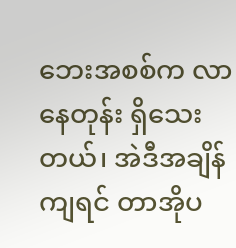ဘေးအစစ်က လာနေတုန်း ရှိသေးတယ်၊ အဲဒီအချိန်ကျရင် တာအိုပ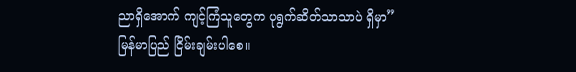ညာရှိအောက် ကျင့်ကြံသူတွေက ပုရွက်ဆိတ်သာသာပဲ ရှိမှာ”
မြန်မာပြည် ငြိမ်းချမ်းပါစေ။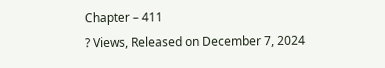Chapter – 411
? Views, Released on December 7, 2024